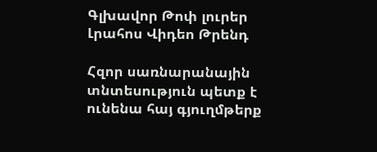Գլխավոր Թոփ լուրեր Լրահոս Վիդեո Թրենդ

Հզոր սառնարանային տնտեսություն պետք է ունենա հայ գյուղմթերք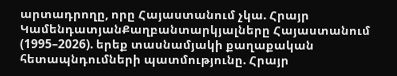արտադրողը, որը Հայաստանում չկա. Հրայր ԿամենդատյանՔաղբանտարկյալները Հայաստանում (1995–2026). երեք տասնամյակի քաղաքական հետապնդումների պատմությունը. Հրայր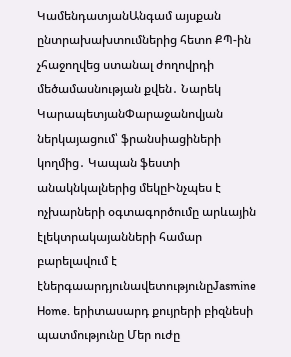ԿամենդատյանԱնգամ այսքան ընտրախախտումներից հետո ՔՊ-ին չհաջողվեց ստանալ ժողովրդի մեծամասնության քվեն․ Նարեկ ԿարապետյանՓարաջանովյան ներկայացում՝ ֆրանսիացիների կողմից․ Կապան ֆեստի անակնկալներից մեկըԻնչպես է ոչխարների օգտագործումը արևային էլեկտրակայանների համար բարելավում է էներգաարդյունավետությունըJasmine Home. երիտասարդ քույրերի բիզնեսի պատմությունը Մեր ուժը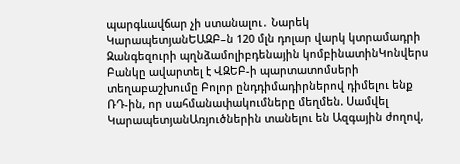պարգևավճար չի ստանալու․ Նարեկ ԿարապետյանԵԱԶԲ–ն 120 մլն դոլար վարկ կտրամադրի Զանգեզուրի պղնձամոլիբդենային կոմբինատինԿոնվերս Բանկը ավարտել է ՎԶԵԲ-ի պարտատոմսերի տեղաբաշխումը Բոլոր ընդդիմադիրներով դիմելու ենք ՌԴ-ին, որ սահմանափակումները մեղմեն. Սամվել ԿարապետյանԱռյուծներին տանելու են Ազգային ժողով,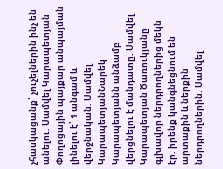չհասկացանք՝ չուչելներին ինչ են անելու. Սամվել Կարապետյան Փողոցային պայքար անպայման լինելու է՝ 1 անգամ և վերջնական. Սամվել ԿարապետյանՆարեկ Կարապետյանն անձամբ վերցնելու է մանդատը. Սամվել Կարապետյան Ծառուկյանը գլխավոր ներդրողներից մեկն էր. իրենք կանգնեցնում են արտաքին և ներքին ներդրողներին. Սամվել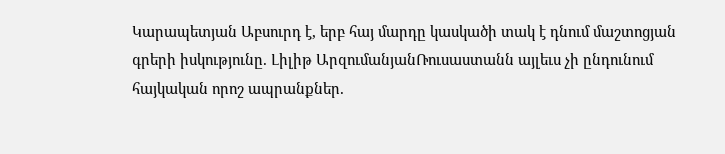Կարապետյան Աբսուրդ է, երբ հայ մարդը կասկածի տակ է դնում մաշտոցյան գրերի իսկությունը. Լիլիթ ԱրզումանյանՌուսաստանն այլեւս չի ընդունում հայկական որոշ ապրանքներ.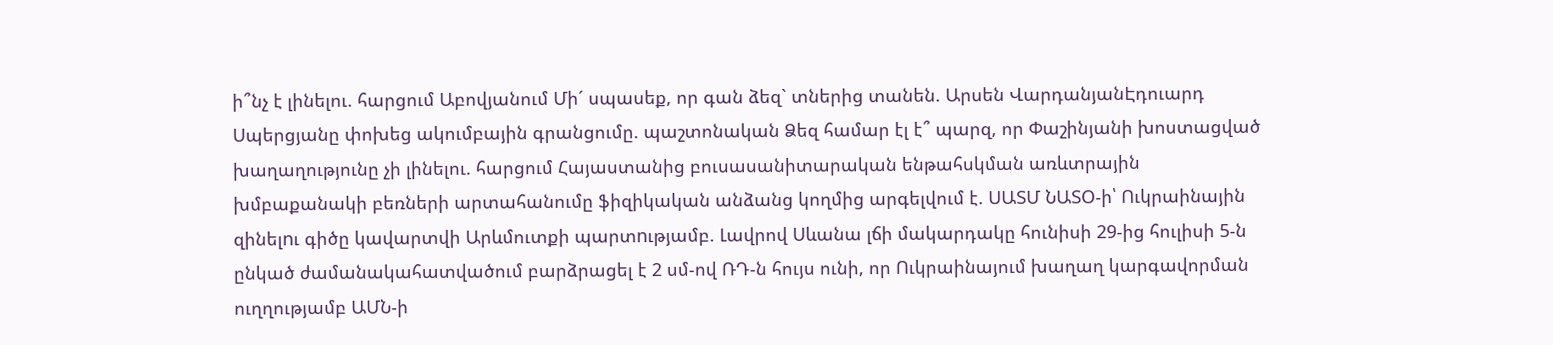ի՞նչ է լինելու. հարցում Աբովյանում Մի´ սպասեք, որ գան ձեզ` տներից տանեն. Արսեն ՎարդանյանԷդուարդ Սպերցյանը փոխեց ակումբային գրանցումը. պաշտոնական Ձեզ համար էլ է՞ պարզ, որ Փաշինյանի խոստացված խաղաղությունը չի լինելու. հարցում Հայաստանից բուսասանիտարական ենթահսկման առևտրային խմբաքանակի բեռների արտահանումը ֆիզիկական անձանց կողմից արգելվում է. ՍԱՏՄ ՆԱՏՕ-ի՝ Ուկրաինային զինելnւ գիծը կավարտվի Արևմուտքի պարտnւթյամբ. Լավրով Սևանա լճի մակարդակը հունիսի 29-ից հուլիսի 5-ն ընկած ժամանակահատվածում բարձրացել է 2 սմ-ով ՌԴ-ն հույս ունի, որ Ուկրաինայում խաղաղ կարգավորման ուղղությամբ ԱՄՆ-ի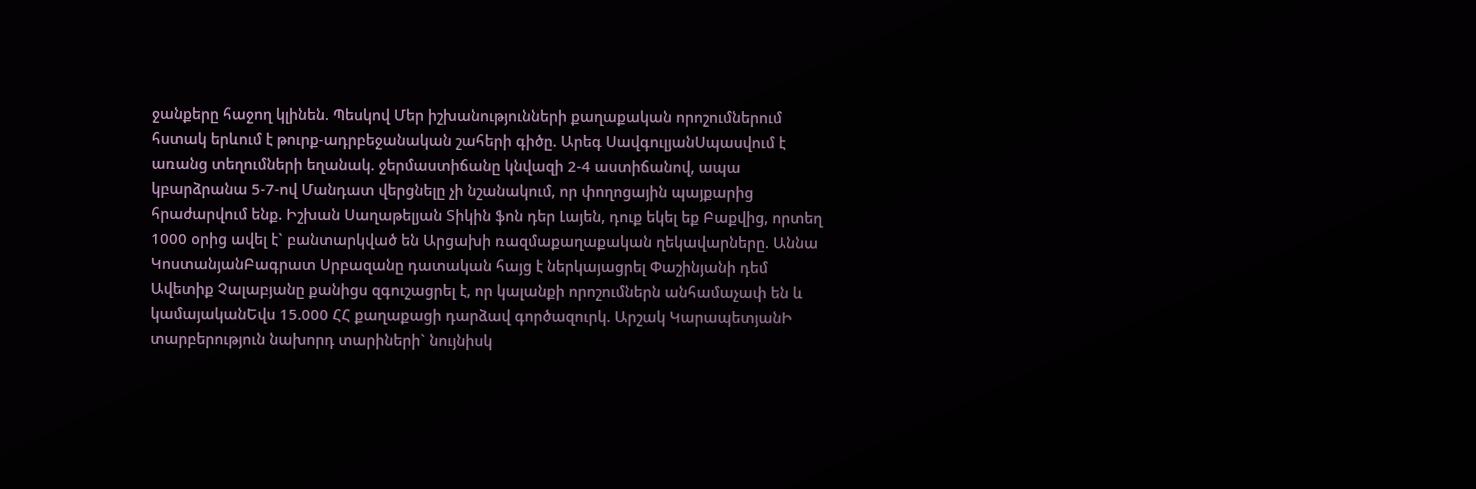ջանքերը հաջող կլինեն. Պեսկով Մեր իշխանությունների քաղաքական որոշումներում հստակ երևում է թուրք-ադրբեջանական շահերի գիծը. Արեգ ՍավգուլյանՍպասվում է առանց տեղումների եղանակ. ջերմաստիճանը կնվազի 2-4 աստիճանով, ապա կբարձրանա 5-7-ով Մանդատ վերցնելը չի նշանակում, որ փողոցային պայքարից հրաժարվում ենք. Իշխան Սաղաթելյան Տիկին ֆոն դեր Լայեն, դուք եկել եք Բաքվից, որտեղ 1000 օրից ավել է` բանտարկված են Արցախի ռազմաքաղաքական ղեկավարները. Աննա ԿոստանյանԲագրատ Սրբազանը դատական հայց է ներկայացրել Փաշինյանի դեմ Ավետիք Չալաբյանը քանիցս զգուշացրել է, որ կալանքի որոշումներն անհամաչափ են և կամայականԵվս 15.000 ՀՀ քաղաքացի դարձավ գործազուրկ. Արշակ ԿարապետյանԻ տարբերություն նախորդ տարիների` նույնիսկ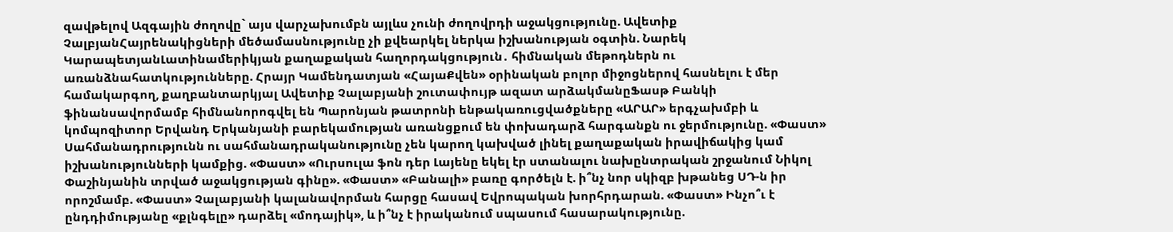զավթելով Ազգային ժողովը` այս վարչախումբն այլևս չունի ժողովրդի աջակցությունը. Ավետիք ՉալբյանՀայրենակիցների մեծամասնությունը չի քվեարկել ներկա իշխանության օգտին. Նարեկ ԿարապետյանԼատինամերիկյան քաղաքական հաղորդակցություն․ հիմնական մեթոդներն ու առանձնահատկությունները. Հրայր Կամենդատյան «ՀայաՔվեն» օրինական բոլոր միջոցներով հասնելու է մեր համակարգող, քաղբանտարկյալ Ավետիք Չալաբյանի շուտափույթ ազատ արձակմանըՖասթ Բանկի ֆինանսավորմամբ հիմնանորոգվել են Պարոնյան թատրոնի ենթակառուցվածքները «ԱՐԱՐ» երգչախմբի և կոմպոզիտոր Երվանդ Երկանյանի բարեկամության առանցքում են փոխադարձ հարգանքն ու ջերմությունը. «Փաստ» Սահմանադրությունն ու սահմանադրականությունը չեն կարող կախված լինել քաղաքական իրավիճակից կամ իշխանությունների կամքից. «Փաստ» «Ուրսուլա ֆոն դեր Լայենը եկել էր ստանալու նախընտրական շրջանում Նիկոլ Փաշինյանին տրված աջակցության գինը». «Փաստ» «Բանալի» բառը գործելն է. ի՞նչ նոր սկիզբ խթանեց ՍԴ-ն իր որոշմամբ. «Փաստ» Չալաբյանի կալանավորման հարցը հասավ Եվրոպական խորհրդարան. «Փաստ» Ինչո՞ւ է ընդդիմությանը «քլնգելը» դարձել «մոդայիկ», և ի՞նչ է իրականում սպասում հասարակությունը.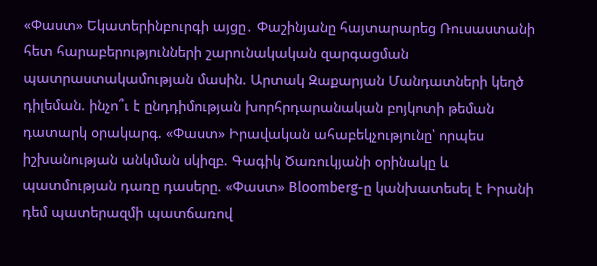«Փաստ» Եկատերինբուրգի այցը․ Փաշինյանը հայտարարեց Ռուսաստանի հետ հարաբերությունների շարունակական զարգացման պատրաստակամության մասին. Արտակ Զաքարյան Մանդատների կեղծ դիլեման. ինչո՞ւ է ընդդիմության խորհրդարանական բոյկոտի թեման դատարկ օրակարգ. «Փաստ» Իրավական ահաբեկչությունը՝ որպես իշխանության անկման սկիզբ. Գագիկ Ծառուկյանի օրինակը և պատմության դառը դասերը. «Փաստ» Bloomberg-ը կանխատեսել է Իրանի դեմ պատերազմի պատճառով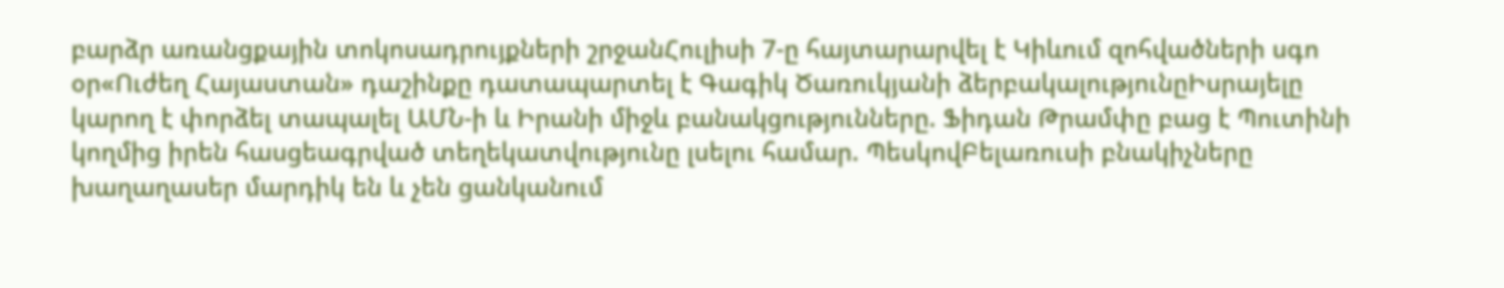բարձր առանցքային տոկոսադրույքների շրջանՀուլիսի 7-ը հայտարարվել է Կիևում զոհվածների սգո օր«Ուժեղ Հայաստան» դաշինքը դատապարտել է Գագիկ Ծառուկյանի ձերբակալությունըԻսրայելը կարող է փորձել տապալել ԱՄՆ-ի և Իրանի միջև բանակցությունները. Ֆիդան Թրամփը բաց է Պուտինի կողմից իրեն հասցեագրված տեղեկատվությունը լսելու համար. ՊեսկովԲելառուսի բնակիչները խաղաղասեր մարդիկ են և չեն ցանկանում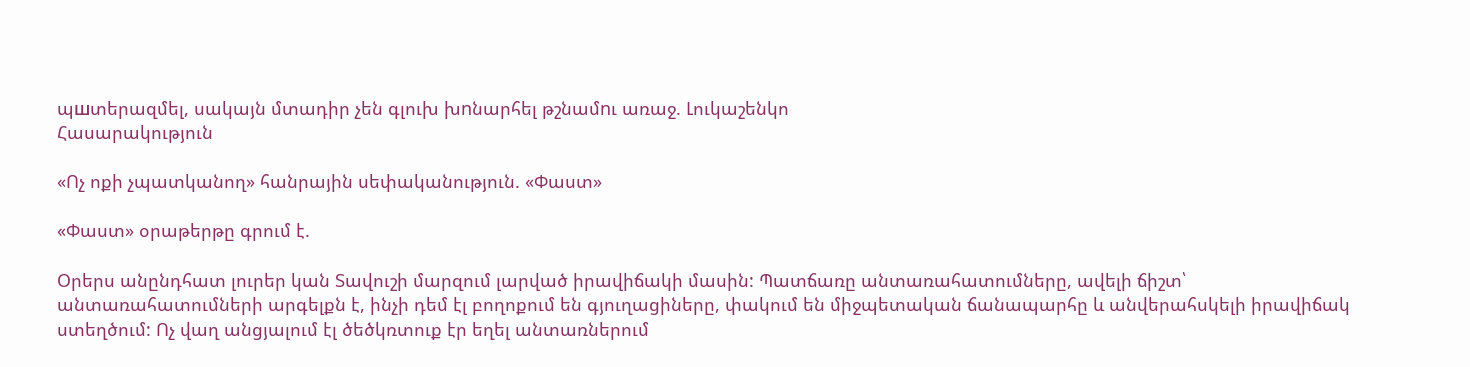պшտերազմել, սակայն մտադիր չեն գլուխ խnնարհել թշնամnւ առաջ. Լուկաշենկո
Հասարակություն

«Ոչ ոքի չպատկանող» հանրային սեփականություն. «Փաստ»

«Փաստ» օրաթերթը գրում է.

Օրերս անընդհատ լուրեր կան Տավուշի մարզում լարված իրավիճակի մասին: Պատճառը անտառահատումները, ավելի ճիշտ՝ անտառահատումների արգելքն է, ինչի դեմ էլ բողոքում են գյուղացիները, փակում են միջպետական ճանապարհը և անվերահսկելի իրավիճակ ստեղծում: Ոչ վաղ անցյալում էլ ծեծկռտուք էր եղել անտառներում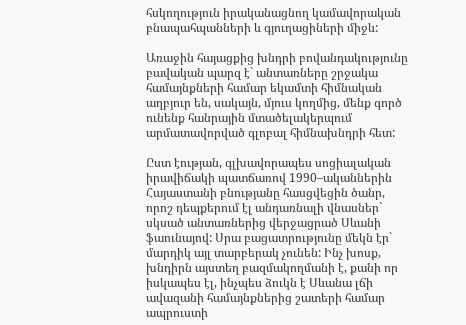հսկողություն իրականացնող կամավորական բնապահպանների և գյուղացիների միջև:

Առաջին հայացքից խնդրի բովանդակությունը բավական պարզ է` անտառները շրջակա համայնքների համար եկամտի հիմնական աղբյուր են, սակայն, մյուս կողմից, մենք գործ ունենք հանրային մտածելակերպում արմատավորված գլոբալ հիմնախնդրի հետ:

Ըստ էության, գլխավորապես սոցիալական իրավիճակի պատճառով 1990–ականներին Հայաստանի բնությանը հասցվեցին ծանր, որոշ դեպքերում էլ անդառնալի վնասներ` սկսած անտառներից վերջացրած Սևանի ֆաունայով: Սրա բացատրությունը մեկն էր` մարդիկ այլ տարբերակ չունեն: Ինչ խոսք, խնդիրն այստեղ բազմակողմանի է, քանի որ իսկապես էլ, ինչպես ձուկն է Սևանա լճի ավազանի համայնքներից շատերի համար ապրուստի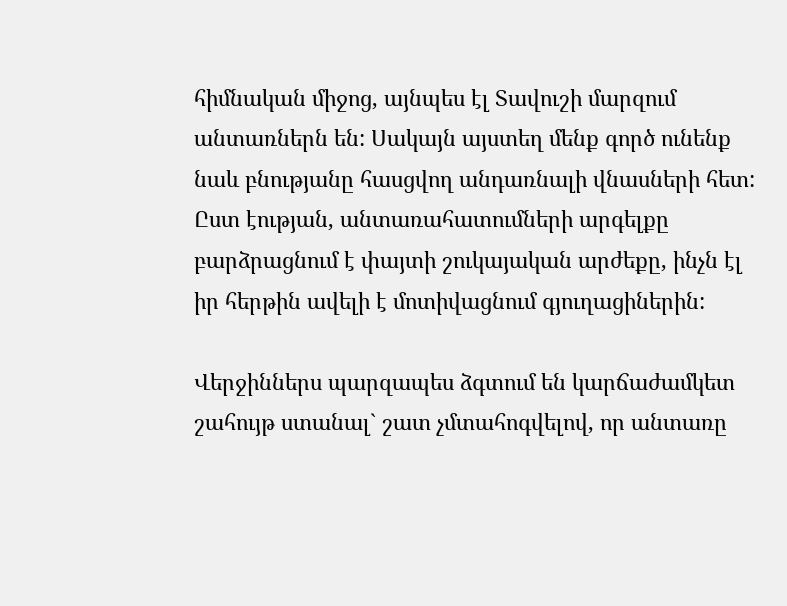հիմնական միջոց, այնպես էլ Տավուշի մարզում անտառներն են: Սակայն այստեղ մենք գործ ունենք նաև բնությանը հասցվող անդառնալի վնասների հետ: Ըստ էության, անտառահատումների արգելքը բարձրացնում է փայտի շուկայական արժեքը, ինչն էլ իր հերթին ավելի է մոտիվացնում գյուղացիներին:

Վերջիններս պարզապես ձգտում են կարճաժամկետ շահույթ ստանալ` շատ չմտահոգվելով, որ անտառը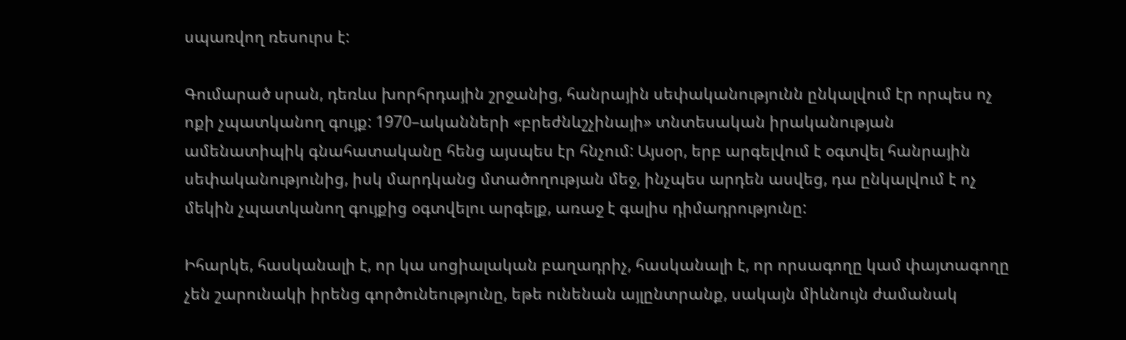սպառվող ռեսուրս է:

Գումարած սրան, դեռևս խորհրդային շրջանից, հանրային սեփականությունն ընկալվում էր որպես ոչ ոքի չպատկանող գույք: 1970–ականների «բրեժնևշչինայի» տնտեսական իրականության ամենատիպիկ գնահատականը հենց այսպես էր հնչում: Այսօր, երբ արգելվում է օգտվել հանրային սեփականությունից, իսկ մարդկանց մտածողության մեջ, ինչպես արդեն ասվեց, դա ընկալվում է ոչ մեկին չպատկանող գույքից օգտվելու արգելք, առաջ է գալիս դիմադրությունը:

Իհարկե, հասկանալի է, որ կա սոցիալական բաղադրիչ, հասկանալի է, որ որսագողը կամ փայտագողը չեն շարունակի իրենց գործունեությունը, եթե ունենան այլընտրանք, սակայն միևնույն ժամանակ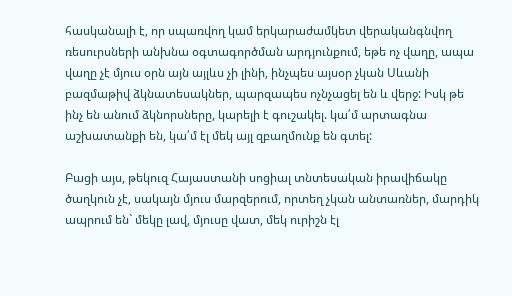հասկանալի է, որ սպառվող կամ երկարաժամկետ վերականգնվող ռեսուրսների անխնա օգտագործման արդյունքում, եթե ոչ վաղը, ապա վաղը չէ մյուս օրն այն այլևս չի լինի, ինչպես այսօր չկան Սևանի բազմաթիվ ձկնատեսակներ, պարզապես ոչնչացել են և վերջ: Իսկ թե ինչ են անում ձկնորսները, կարելի է գուշակել. կա՛մ արտագնա աշխատանքի են, կա՛մ էլ մեկ այլ զբաղմունք են գտել:

Բացի այս, թեկուզ Հայաստանի սոցիալ տնտեսական իրավիճակը ծաղկուն չէ, սակայն մյուս մարզերում, որտեղ չկան անտառներ, մարդիկ ապրում են` մեկը լավ, մյուսը վատ, մեկ ուրիշն էլ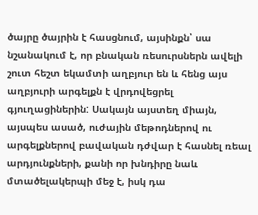ծայրը ծայրին է հասցնում, այսինքն՝ սա նշանակում է, որ բնական ռեսուրսներն ավելի շուտ հեշտ եկամտի աղբյուր են և հենց այս աղբյուրի արգելքն է վրդովեցրել գյուղացիներին: Սակայն այստեղ միայն, այսպես ասած, ուժային մեթոդներով ու արգելքներով բավական դժվար է հասնել ռեալ արդյունքների, քանի որ խնդիրը նաև մտածելակերպի մեջ է, իսկ դա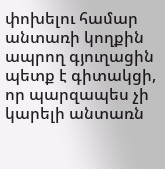փոխելու համար անտառի կողքին ապրող գյուղացին պետք է գիտակցի, որ պարզապես չի կարելի անտառն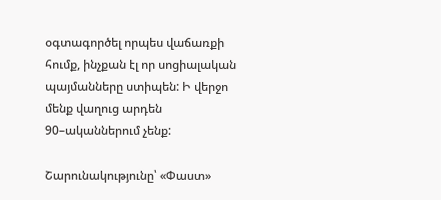օգտագործել որպես վաճառքի հումք, ինչքան էլ որ սոցիալական պայմանները ստիպեն: Ի վերջո մենք վաղուց արդեն 90–ականներում չենք:

Շարունակությունը՝ «Փաստ»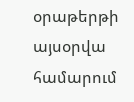օրաթերթի այսօրվա համարում